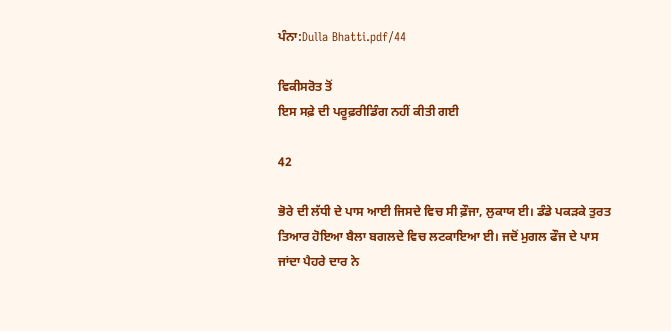ਪੰਨਾ:Dulla Bhatti.pdf/44

ਵਿਕੀਸਰੋਤ ਤੋਂ
ਇਸ ਸਫ਼ੇ ਦੀ ਪਰੂਫ਼ਰੀਡਿੰਗ ਨਹੀਂ ਕੀਤੀ ਗਈ

42

ਭੋਰੇ ਦੀ ਲੱਧੀ ਦੇ ਪਾਸ ਆਈ ਜਿਸਦੇ ਵਿਚ ਸੀ ਫ਼ੌਜਾ, ਲੁਕਾਯ ਈ। ਡੰਡੇ ਪਕੜਕੇ ਤੁਰਤ ਤਿਆਰ ਹੋਇਆ ਬੈਲਾ ਬਗਲਦੇ ਵਿਚ ਲਟਕਾਇਆ ਈ। ਜਦੋਂ ਮੁਗਲ ਫੌਜ ਦੇ ਪਾਸ ਜਾਂਦਾ ਪੈਹਰੇ ਦਾਰ ਨੇ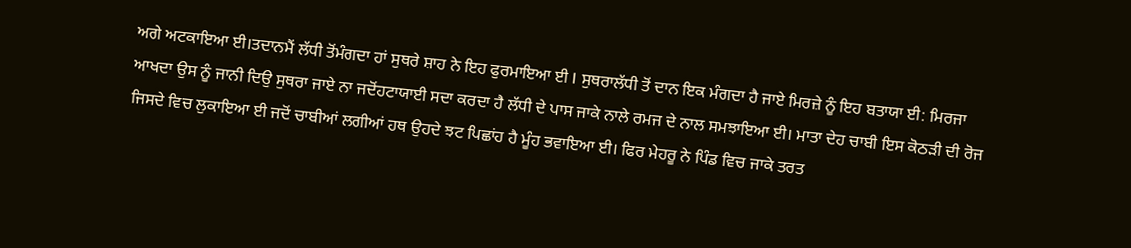ਅਗੇ ਅਟਕਾਇਆ ਈ।ਤਦਾਨਮੈਂ ਲੱਧੀ ਤੋਂਮੰਗਦਾ ਹਾਂ ਸੁਥਰੇ ਸ਼ਾਹ ਨੇ ਇਹ ਫੁਰਮਾਇਆ ਈ I ਸੁਥਰਾਲੱਧੀ ਤੋਂ ਦਾਨ ਇਕ ਮੰਗਦਾ ਹੈ ਜਾਏ ਮਿਰਜ਼ੇ ਨੂੰ ਇਹ ਬਤਾਯਾ ਈ: ਮਿਰਜਾ ਆਖਦਾ ਉਸ ਨੂੰ ਜਾਨੀ ਦਿਉ ਸੁਥਰਾ ਜਾਏ ਨਾ ਜਦੋਂਹਟਾਯਾਈ ਸਦਾ ਕਰਦਾ ਹੈ ਲੱਧੀ ਦੇ ਪਾਸ ਜਾਕੇ ਨਾਲੇ ਰਮਜ ਦੇ ਨਾਲ ਸਮਝਾਇਆ ਈ। ਮਾਤਾ ਦੇਹ ਚਾਬੀ ਇਸ ਕੋਠੜੀ ਦੀ ਰੋਜ ਜਿਸਦੇ ਵਿਚ ਲੁਕਾਇਆ ਈ ਜਦੋਂ ਚਾਬੀਆਂ ਲਗੀਆਂ ਹਥ ਉਹਦੇ ਝਟ ਪਿਛਾਂਹ ਹੈ ਮੂੰਹ ਭਵਾਇਆ ਈ। ਫਿਰ ਮੇਹਰੂ ਨੇ ਪਿੰਡ ਵਿਚ ਜਾਕੇ ਤਰਤ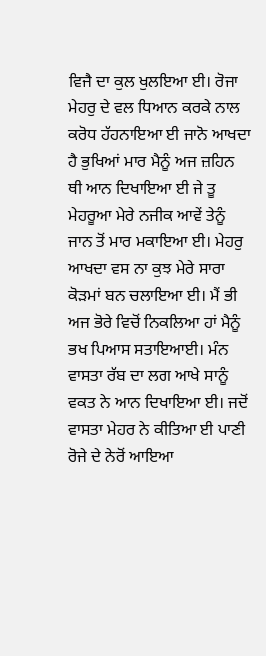ਵਿਜੈ ਦਾ ਕੁਲ ਖੁਲਇਆ ਈ। ਰੋਜਾ ਮੇਹਰੁ ਦੇ ਵਲ ਧਿਆਨ ਕਰਕੇ ਨਾਲ ਕਰੋਧ ਹੱਹਨਾਇਆ ਈ ਜਾਨੋ ਆਖਦਾ ਹੈ ਭੁਖਿਆਂ ਮਾਰ ਮੈਨੂੰ ਅਜ ਜ਼ਹਿਨ ਥੀ ਆਨ ਦਿਖਾਇਆ ਈ ਜੇ ਤੂ ਮੇਹਰੂਆ ਮੇਰੇ ਨਜੀਕ ਆਵੇਂ ਤੇਨੂੰ ਜਾਨ ਤੋਂ ਮਾਰ ਮਕਾਇਆ ਈ। ਮੇਹਰੁ ਆਖਦਾ ਵਸ ਨਾ ਕੁਝ ਮੇਰੇ ਸਾਰਾ ਕੋੜਮਾਂ ਬਨ ਚਲਾਇਆ ਈ। ਮੈਂ ਭੀ ਅਜ ਭੋਰੇ ਵਿਚੋਂ ਨਿਕਲਿਆ ਹਾਂ ਮੈਨੂੰ ਭਖ ਪਿਆਸ ਸਤਾਇਆਈ। ਮੰਨ ਵਾਸਤਾ ਰੱਬ ਦਾ ਲਗ ਆਖੇ ਸਾਨੂੰ ਵਕਤ ਨੇ ਆਨ ਦਿਖਾਇਆ ਈ। ਜਦੋਂ ਵਾਸਤਾ ਮੇਹਰ ਨੇ ਕੀਤਿਆ ਈ ਪਾਣੀ ਰੋਜੇ ਦੇ ਨੇਰੋਂ ਆਇਆ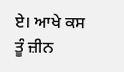ਏ। ਆਖੇ ਕਸ ਤੂੰ ਜ਼ੀਨ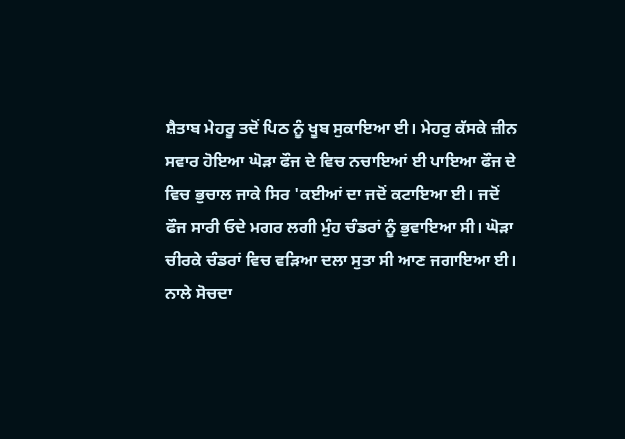ਸ਼ੈਤਾਬ ਮੇਹਰੂ ਤਦੋਂ ਪਿਠ ਨੂੰ ਖੂਬ ਸੁਕਾਇਆ ਈ। ਮੇਹਰੁ ਕੱਸਕੇ ਜ਼ੀਨ ਸਵਾਰ ਹੋਇਆ ਘੋੜਾ ਫੌਜ ਦੇ ਵਿਚ ਨਚਾਇਆਂ ਈ ਪਾਇਆ ਫੌਜ ਦੇ ਵਿਚ ਭੁਚਾਲ ਜਾਕੇ ਸਿਰ 'ਕਈਆਂ ਦਾ ਜਦੋਂ ਕਟਾਇਆ ਈ। ਜਦੋਂ ਫੌਜ ਸਾਰੀ ਓਦੇ ਮਗਰ ਲਗੀ ਮੁੰਹ ਚੰਡਰਾਂ ਨੂੰ ਭੁਵਾਇਆ ਸੀ। ਘੋੜਾ ਚੀਰਕੇ ਚੰਡਰਾਂ ਵਿਚ ਵੜਿਆ ਦਲਾ ਸੁਤਾ ਸੀ ਆਣ ਜਗਾਇਆ ਈ। ਨਾਲੇ ਸੋਚਦਾ